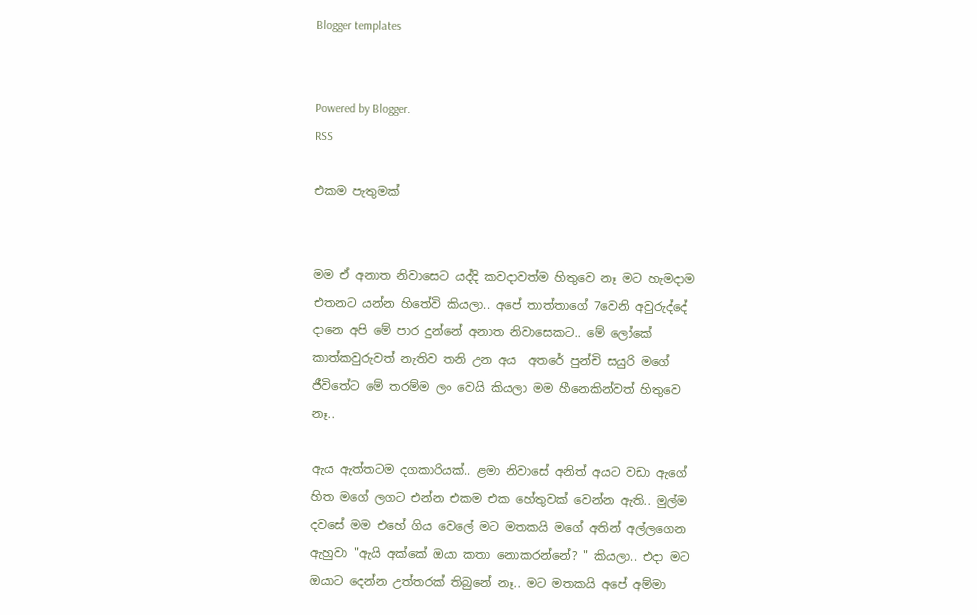Blogger templates


Powered by Blogger.
RSS

එකම පැතුමක්


මම ඒ අනාත නිවාසෙට යද්දි කවදාවත්ම හිතුවෙ නෑ මට හැමදාම එතනට යන්න හිතේවි කියලා.. අපේ තාත්තාගේ 7වෙනි අවුරුද්දේ දානෙ අපි මේ පාර දුන්නේ අනාත නිවාසෙකට.. මේ ලෝකේ කාත්කවුරුවත් නැතිව තනි උන අය  අතරේ පුන්චි සයුරි මගේ ජීවිතේට මේ තරම්ම ලං වෙයි කියලා මම හීනෙකින්වත් හිතුවෙ නෑ..

ඇය ඇත්තටම දගකාරියක්.. ළමා නිවාසේ අනිත් අයට වඩා ඇගේ හිත මගේ ලගට එන්න එකම එක හේතුවක් වෙන්න ඇති.. මුල්ම දවසේ මම එහේ ගිය වෙලේ මට මතකයි මගේ අතින් අල්ලගෙන ඇහුවා "ඇයි අක්කේ ඔයා කතා නොකරන්නේ? " කියලා.. එදා මට ඔයාට දෙන්න උත්තරක් තිබුනේ නෑ.. මට මතකයි අපේ අම්මා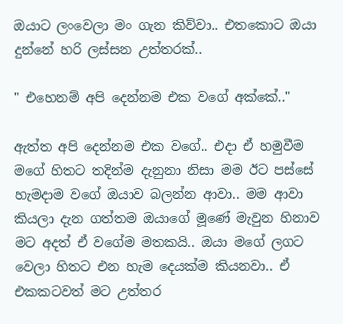ඔයාට ලංවෙලා මං ගැන කිව්වා.. එතකොට ඔයා දුන්නේ හරි ලස්සන උත්තරක්..

" එහෙනම් අපි දෙන්නම එක වගේ අක්කේ.."

ඇත්ත අපි දෙන්නම එක වගේ.. එදා ඒ හමුවීම මගේ හිතට තදින්ම දැනුනා නිසා මම ඊට පස්සේ හැමදාම වගේ ඔයාව බලන්න ආවා.. මම ආවා කියලා දැන ගත්තම ඔයාගේ මූණේ මැවුන හිනාව මට අදත් ඒ වගේම මතකයි.. ඔයා මගේ ලගට වෙලා හිතට එන හැම දෙයක්ම කියනවා.. ඒ එකකටවත් මට උත්තර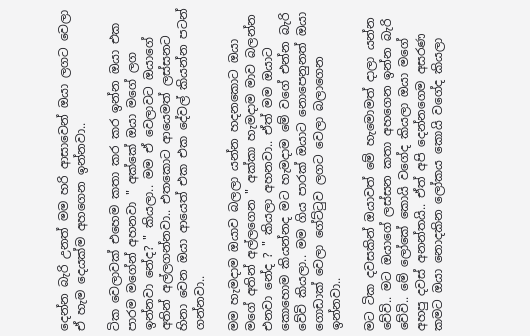දෙන්න බැරි උනත් මම හරි ආසාවෙන් ඔයා ලගට වෙලා ඒ හැම දෙයක්ම අහගෙන ඉන්නවා..

ටික වෙලාවක් එහෙම කතා කර කර ඉන්න ඔයා එක පාරම මගේන් අහනවා " අක්කේ ඔයා මගේ ලග ඉන්නවා නේද? " කියලා.. මම ඒ වෙලාවට ඔයාගේ අතින් අල්ලගන්නවා.. එතකොට ආයෙමත් ලස්සනට හිනා වෙන ඔයා ආයෙත් එක එක දේවල් කියන්න පටන් ගන්නවා..

මම හැමදාම ඔයාව බලලා යන්න හදනකොට ඔයා මගේ අතින් අල්ලගෙන " අක්කා හැමදාම මාව බලන්න එනවා නේද ? " කියලා අහනවා.. ඒත් මම ඔයාට කොහොම කියන්නද මට හැමදාම මේ වගේ එන්න බැරි වේවි කියලා.. මම ගිය පාරක් ඔයාට නොපෙනුනත් ඔයා ගොඩාක් වෙලා ගේට්ටුව ලගට වෙලා බලාගෙන ඉන්නවා..

මට ටික දවසකින් ඔයාවත් මේ හැමොමත් දාලා යන්න වේවි.. මට ඔයාගේ ලස්සන කතා අහගෙන ඉන්න බැරි වේවි.. මේ ලෝකේ කොයි වගේද කියලා ඔයා මගේ අහපු දවස් අනන්තයි.. ඒත් අපි දෙන්නගෙම අසරණ කමට ඔයා නොදකින ලෝකය කොයි වගේද කියලා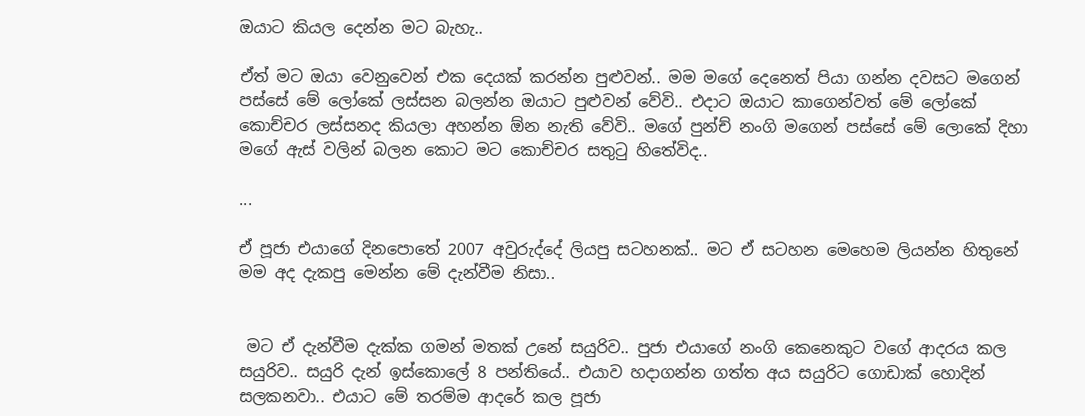ඔයාට කියල දෙන්න මට බැහැ..

ඒත් මට ඔයා වෙනුවෙන් එක දෙයක් කරන්න පුළුවන්.. මම මගේ දෙනෙත් පියා ගන්න දවසට මගෙන් පස්සේ මේ ලෝකේ ලස්සන බලන්න ඔයාට පුළුවන් වේවි.. එදාට ඔයාට කාගෙන්වත් මේ ලෝකේ කොච්චර ලස්සනද කියලා අහන්න ඕන නැති වේවි.. මගේ පුන්ච් නංගි මගෙන් පස්සේ මේ ලොකේ දිහා මගේ ඇස් වලින් බලන කොට මට කොච්චර සතුටු හිතේවිද..

...

ඒ පූජා එයාගේ දිනපොතේ 2007 අවුරුද්දේ ලියපු සටහනක්.. මට ඒ සටහන මෙහෙම ලියන්න හිතුනේ මම අද දැකපු මෙන්න මේ දැන්වීම නිසා..


 මට ඒ දැන්වීම දැක්ක ගමන් මතක් උනේ සයුරිව.. පුජා එයාගේ නංගි කෙනෙකුට වගේ ආදරය කල සයුරිව.. සයුරි දැන් ඉස්කොලේ 8 පන්තියේ.. එයාව හදාගන්න ගත්ත අය සයුරිට ගොඩාක් හොදින් සලකනවා.. එයාට මේ තරම්ම ආදරේ කල පූජා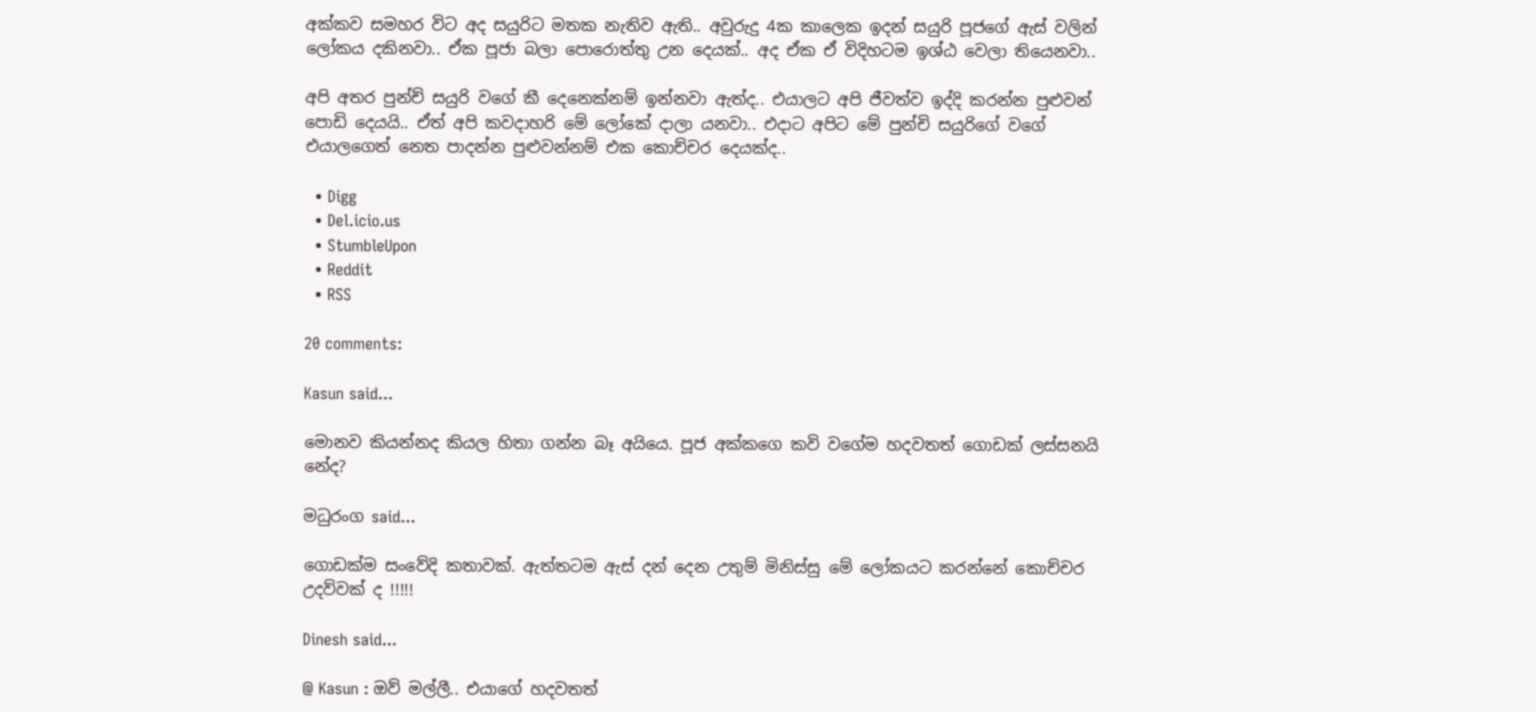අක්කව සමහර විට අද සයුරිට මතක නැතිව ඇති.. අවුරුදු 4ක කාලෙක ඉදන් සයුරි පූජගේ ඇස් වලින් ලෝකය දකිනවා.. ඒක පූජා බලා පොරොත්තු උන දෙයක්.. අද ඒක ඒ විදිහටම ඉශ්ඨ වෙලා තියෙනවා..

අපි අතර පුන්ච් සයුරි වගේ කී දෙනෙක්නම් ඉන්නවා ඇත්ද.. එයාලට අපි ජීවත්ව ඉද්දි කරන්න පුළුවන් පොඩි දෙයයි.. ඒත් අපි කවදාහරි මේ ලෝකේ දාලා යනවා.. එදාට අපිට මේ පුන්චි සයුරිගේ වගේ එයාලගෙත් නෙත පාදන්න පුළුවන්නම් එක කොච්චර දෙයක්ද..

  • Digg
  • Del.icio.us
  • StumbleUpon
  • Reddit
  • RSS

20 comments:

Kasun said...

මොනව කියන්නද කියල හිතා ගන්න බෑ අයියෙ. පූජ අක්කගෙ කවි වගේම හදවතත් ගොඩක් ලස්සනයි නේද?

මධුරංග said...

ගොඩක්ම සංවේදි කතාවක්. ඇත්තටම ඇස් දන් දෙන උතුම් මිනිස්සු මේ ලෝකයට කරන්නේ කොච්චර උදව්වක් ද !!!!!

Dinesh said...

@ Kasun : ඔව් මල්ලී.. එයාගේ හදවතත්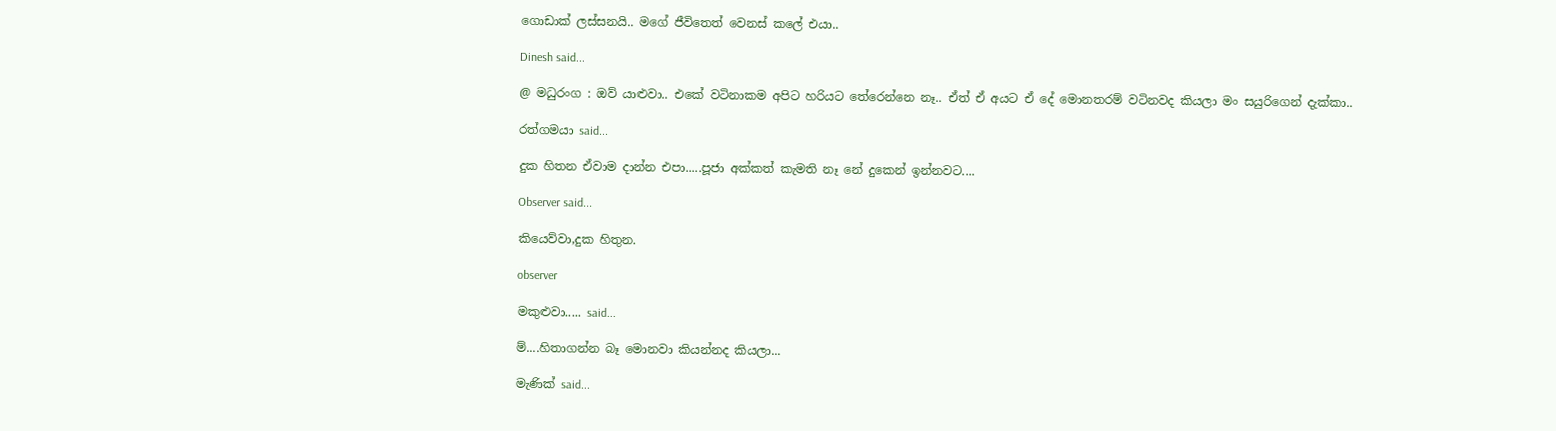ගොඩාක් ලස්සනයි.. මගේ ජීවිතෙත් වෙනස් කලේ එයා..

Dinesh said...

@ මධුරංග : ඔව් යාළුවා.. එකේ වටිනාකම අපිට හරියට තේරෙන්නෙ නෑ.. ඒත් ඒ අයට ඒ දේ මොනතරම් වටිනවද කියලා මං සයුරිගෙන් දැක්කා..

රත්ගමයා said...

දුක හිතන ඒවාම දාන්න එපා.....පූජා අක්කත් කැමති නෑ නේ දුකෙන් ඉන්නවට....

Observer said...

කියෙව්වා,දුක හිතුන.

observer

මකුළුවා..... said...

ම්....හිතාගන්න බෑ මොනවා කියන්නද කියලා...

මැණික් said...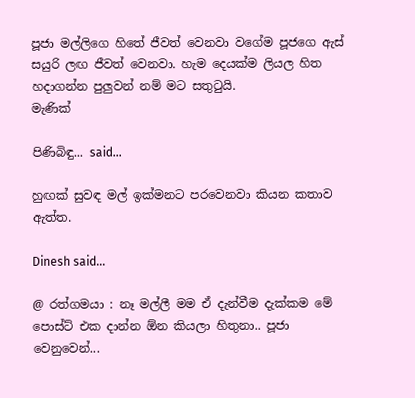පූජා මල්ලිගෙ හිතේ ජීවත් වෙනවා වගේම පූජගෙ ඇස් සයුරි ලඟ ජීවත් වෙනවා. හැම දෙයක්ම ලියල හිත හදාගන්න පුලුවන් නම් මට සතු‍ටුයි.
මැණික්

පිණිබිඳු... said...

හුඟක් සුවඳ මල් ඉක්මනට පරවෙනවා කියන කතාව ඇත්ත.

Dinesh said...

@ රත්ගමයා : නෑ මල්ලී මම ඒ දැන්වීම දැක්කම මේ පොස්ට් එක දාන්න ඕන කියලා හිතුනා.. පූජා වෙනුවෙන්...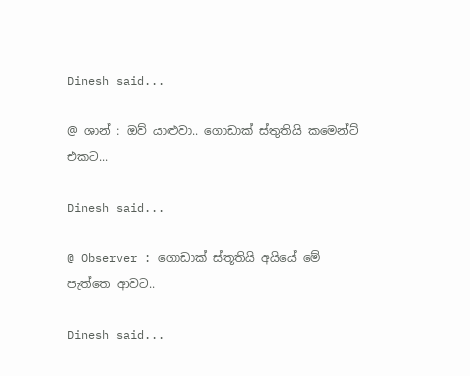Dinesh said...

@ ශාන් : ඔව් යාළුවා.. ගොඩාක් ස්තුතියි කමෙන්ට් එකට...

Dinesh said...

@ Observer : ගොඩාක් ස්තූතියි අයියේ මේ පැත්තෙ ආවට..

Dinesh said...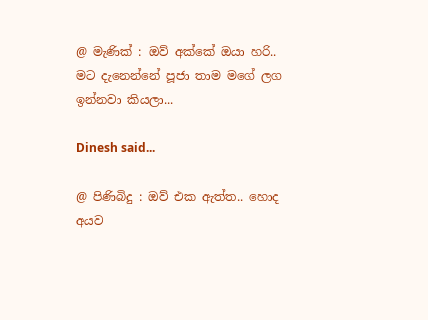@ මැණික් : ඔව් අක්කේ ඔයා හරි.. මට දැනෙන්නේ පූජා තාම මගේ ලග ඉන්නවා කියලා...

Dinesh said...

@ පිණිබිදු : ඔව් එක ඇත්ත.. හොද අයව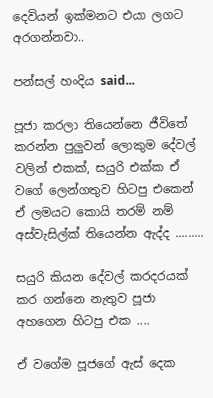දෙවියන් ඉක්මනට එයා ලගට අරගන්නවා..

පන්සල් හංදිය said...

පූජා කරලා තියෙන්නෙ ජීවිතේ කරන්න පුලුවන් ලොකුම දේවල් වලින් එකක්, සයුරි එක්ක ඒ වගේ ලෙන්ගතුව හිටපු එකෙන් ඒ ලමයට කොයි තරම් නම් අස්වැසිල්ක් තියෙන්න ඇද්ද .........

සයුරි කියන දේවල් කරදරයක් කර ගන්නෙ නැතුව පූජා අහගෙන හිටපු එක ....

ඒ වගේම පූජගේ ඇස් දෙක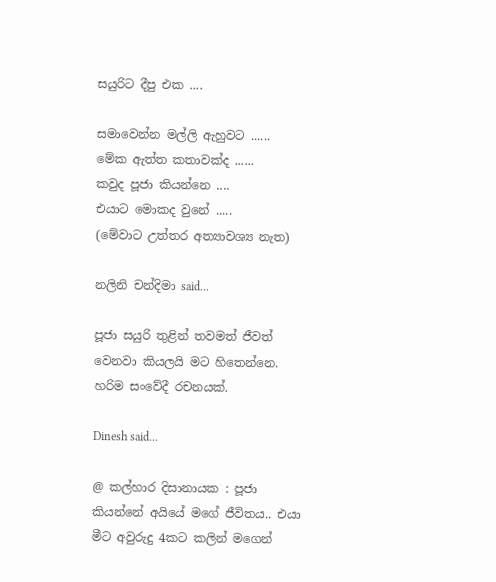සයුරිට දීපු එක ....

සමාවෙන්න මල්ලි ඇහුවට ......
මේක ඇත්ත කතාවක්ද ......
කවුද පූජා කියන්නෙ ....
එයාට මොකද වුනේ .....
(මේවාට උත්තර අත්‍යාවශ්‍ය නැත)

නලිනි චන්දිමා said...

පූජා සයුරි තුළින් තවමත් ජීවත් වෙනවා කියලයි මට හිතෙන්නෙ. හරිම සංවේදී රචනයක්.

Dinesh said...

@ කල්හාර දිසානායක : පූජා කියන්නේ අයියේ මගේ ජීවිතය.. එයා මීට අවුරුදු 4කට කලින් මගෙන්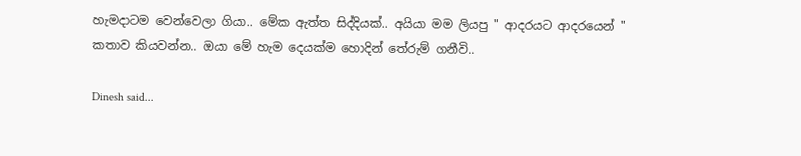හැමදාටම වෙන්වෙලා ගියා.. මේක ඇත්ත සිද්දියක්.. අයියා මම ලියපු " ආදරයට ආදරයෙන් " කතාව කියවන්න.. ඔයා මේ හැම දෙයක්ම හොදින් තේරුම් ගනීවි..

Dinesh said...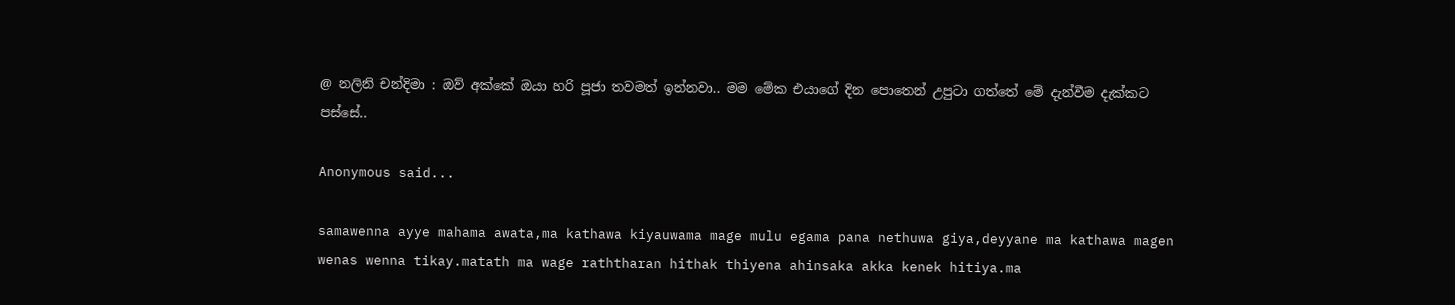@ නලිනි චන්දිමා : ඔව් අක්කේ ඔයා හරි පූජා තවමත් ඉන්නවා.. මම මේක එයාගේ දින පොතෙන් උපුටා ගත්තේ මේ දැන්වීම දැක්කට පස්සේ..

Anonymous said...

samawenna ayye mahama awata,ma kathawa kiyauwama mage mulu egama pana nethuwa giya,deyyane ma kathawa magen wenas wenna tikay.matath ma wage raththaran hithak thiyena ahinsaka akka kenek hitiya.ma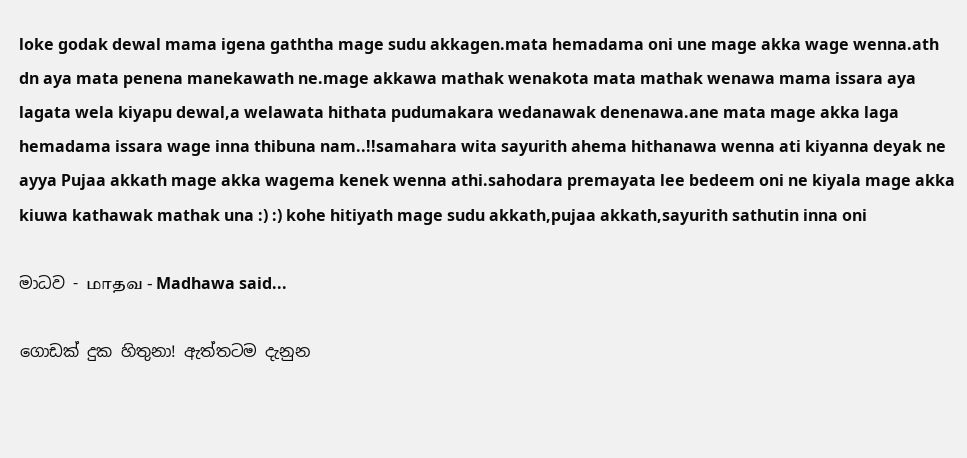loke godak dewal mama igena gaththa mage sudu akkagen.mata hemadama oni une mage akka wage wenna.ath dn aya mata penena manekawath ne.mage akkawa mathak wenakota mata mathak wenawa mama issara aya lagata wela kiyapu dewal,a welawata hithata pudumakara wedanawak denenawa.ane mata mage akka laga hemadama issara wage inna thibuna nam..!!samahara wita sayurith ahema hithanawa wenna ati kiyanna deyak ne ayya Pujaa akkath mage akka wagema kenek wenna athi.sahodara premayata lee bedeem oni ne kiyala mage akka kiuwa kathawak mathak una :) :) kohe hitiyath mage sudu akkath,pujaa akkath,sayurith sathutin inna oni

මාධව - மாதவ - Madhawa said...

ගොඩක් දුක හිතුනා! ඇත්තටම දැනුන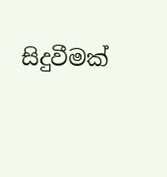සිදුවීමක්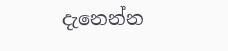දැනෙන්න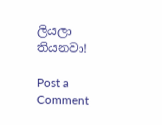ලියලා තියනවා!

Post a Comment